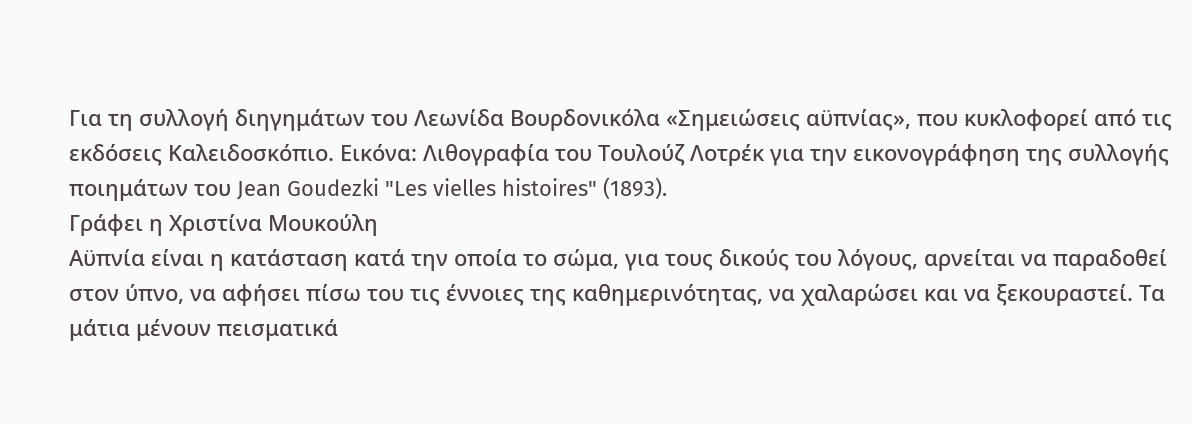Για τη συλλογή διηγημάτων του Λεωνίδα Βουρδονικόλα «Σημειώσεις αϋπνίας», που κυκλοφορεί από τις εκδόσεις Καλειδοσκόπιο. Εικόνα: Λιθογραφία του Τουλούζ Λοτρέκ για την εικονογράφηση της συλλογής ποιημάτων του Jean Goudezki "Les vielles histoires" (1893).
Γράφει η Χριστίνα Μουκούλη
Αϋπνία είναι η κατάσταση κατά την οποία το σώμα, για τους δικούς του λόγους, αρνείται να παραδοθεί στον ύπνο, να αφήσει πίσω του τις έννοιες της καθημερινότητας, να χαλαρώσει και να ξεκουραστεί. Τα μάτια μένουν πεισματικά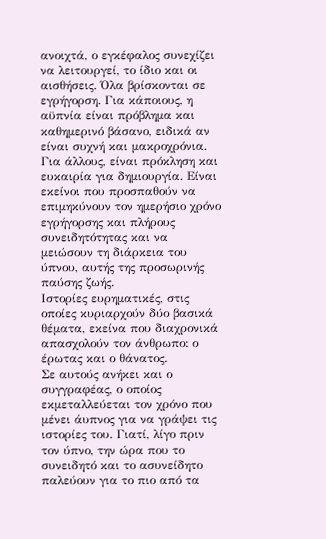ανοιχτά, ο εγκέφαλος συνεχίζει να λειτουργεί, το ίδιο και οι αισθήσεις. Όλα βρίσκονται σε εγρήγορση. Για κάποιους, η αϋπνία είναι πρόβλημα και καθημερινό βάσανο, ειδικά αν είναι συχνή και μακροχρόνια. Για άλλους, είναι πρόκληση και ευκαιρία για δημιουργία. Είναι εκείνοι που προσπαθούν να επιμηκύνουν τον ημερήσιο χρόνο εγρήγορσης και πλήρους συνειδητότητας και να μειώσουν τη διάρκεια του ύπνου, αυτής της προσωρινής παύσης ζωής.
Ιστορίες ευρηματικές, στις οποίες κυριαρχούν δύο βασικά θέματα, εκείνα που διαχρονικά απασχολούν τον άνθρωπο: ο έρωτας και ο θάνατος.
Σε αυτούς ανήκει και ο συγγραφέας, ο οποίος εκμεταλλεύεται τον χρόνο που μένει άυπνος για να γράψει τις ιστορίες του. Γιατί, λίγο πριν τον ύπνο, την ώρα που το συνειδητό και το ασυνείδητο παλεύουν για το πιο από τα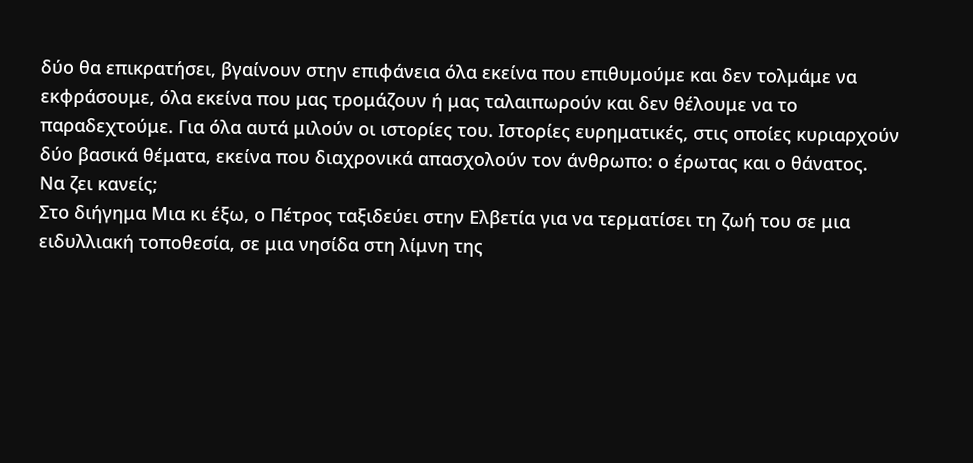δύο θα επικρατήσει, βγαίνουν στην επιφάνεια όλα εκείνα που επιθυμούμε και δεν τολμάμε να εκφράσουμε, όλα εκείνα που μας τρομάζουν ή μας ταλαιπωρούν και δεν θέλουμε να το παραδεχτούμε. Για όλα αυτά μιλούν οι ιστορίες του. Ιστορίες ευρηματικές, στις οποίες κυριαρχούν δύο βασικά θέματα, εκείνα που διαχρονικά απασχολούν τον άνθρωπο: ο έρωτας και ο θάνατος.
Να ζει κανείς;
Στο διήγημα Μια κι έξω, ο Πέτρος ταξιδεύει στην Ελβετία για να τερματίσει τη ζωή του σε μια ειδυλλιακή τοποθεσία, σε μια νησίδα στη λίμνη της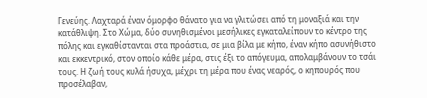Γενεύης. Λαχταρά έναν όμορφο θάνατο για να γλιτώσει από τη μοναξιά και την κατάθλιψη. Στο Χώμα, δύο συνηθισμένοι μεσήλικες εγκαταλείπουν το κέντρο της πόλης και εγκαθίστανται στα προάστια, σε μια βίλα με κήπο, έναν κήπο ασυνήθιστο και εκκεντρικό, στον οποίο κάθε μέρα, στις έξι το απόγευμα, απολαμβάνουν το τσάι τους. Η ζωή τους κυλά ήσυχα, μέχρι τη μέρα που ένας νεαρός, ο κηπουρός που προσέλαβαν,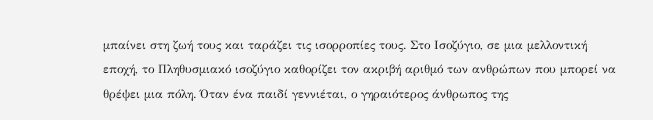μπαίνει στη ζωή τους και ταράζει τις ισορροπίες τους. Στο Ισοζύγιο, σε μια μελλοντική εποχή, το Πληθυσμιακό ισοζύγιο καθορίζει τον ακριβή αριθμό των ανθρώπων που μπορεί να θρέψει μια πόλη. Όταν ένα παιδί γεννιέται, ο γηραιότερος άνθρωπος της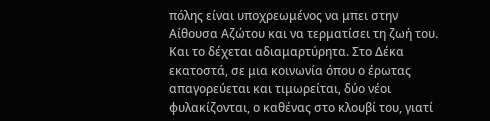πόλης είναι υποχρεωμένος να μπει στην Αίθουσα Αζώτου και να τερματίσει τη ζωή του. Και το δέχεται αδιαμαρτύρητα. Στο Δέκα εκατοστά, σε μια κοινωνία όπου ο έρωτας απαγορεύεται και τιμωρείται, δύο νέοι φυλακίζονται, ο καθένας στο κλουβί του, γιατί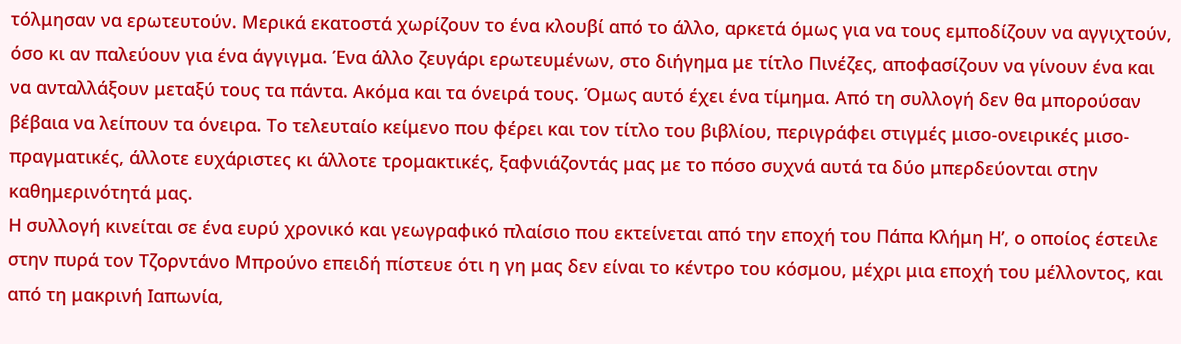τόλμησαν να ερωτευτούν. Μερικά εκατοστά χωρίζουν το ένα κλουβί από το άλλο, αρκετά όμως για να τους εμποδίζουν να αγγιχτούν, όσο κι αν παλεύουν για ένα άγγιγμα. Ένα άλλο ζευγάρι ερωτευμένων, στο διήγημα με τίτλο Πινέζες, αποφασίζουν να γίνουν ένα και να ανταλλάξουν μεταξύ τους τα πάντα. Ακόμα και τα όνειρά τους. Όμως αυτό έχει ένα τίμημα. Από τη συλλογή δεν θα μπορούσαν βέβαια να λείπουν τα όνειρα. Το τελευταίο κείμενο που φέρει και τον τίτλο του βιβλίου, περιγράφει στιγμές μισο-ονειρικές μισο-πραγματικές, άλλοτε ευχάριστες κι άλλοτε τρομακτικές, ξαφνιάζοντάς μας με το πόσο συχνά αυτά τα δύο μπερδεύονται στην καθημερινότητά μας.
Η συλλογή κινείται σε ένα ευρύ χρονικό και γεωγραφικό πλαίσιο που εκτείνεται από την εποχή του Πάπα Κλήμη Η’, ο οποίος έστειλε στην πυρά τον Τζορντάνο Μπρούνο επειδή πίστευε ότι η γη μας δεν είναι το κέντρο του κόσμου, μέχρι μια εποχή του μέλλοντος, και από τη μακρινή Ιαπωνία,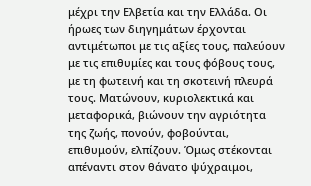μέχρι την Ελβετία και την Ελλάδα. Οι ήρωες των διηγημάτων έρχονται αντιμέτωποι με τις αξίες τους, παλεύουν με τις επιθυμίες και τους φόβους τους, με τη φωτεινή και τη σκοτεινή πλευρά τους. Ματώνουν, κυριολεκτικά και μεταφορικά, βιώνουν την αγριότητα της ζωής, πονούν, φοβούνται, επιθυμούν, ελπίζουν. Όμως στέκονται απέναντι στον θάνατο ψύχραιμοι,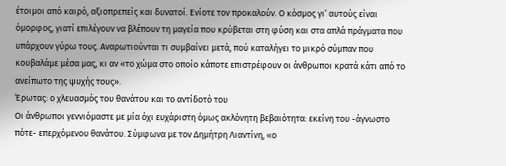έτοιμοι από καιρό, αξιοπρεπείς και δυνατοί. Ενίοτε τον προκαλούν. Ο κόσμος γι’ αυτούς είναι όμορφος, γιατί επιλέγουν να βλέπουν τη μαγεία που κρύβεται στη φύση και στα απλά πράγματα που υπάρχουν γύρω τους. Αναρωτιούνται τι συμβαίνει μετά, πού καταλήγει το μικρό σύμπαν που κουβαλάμε μέσα μας, κι αν «το χώμα στο οποίο κάποτε επιστρέφουν οι άνθρωποι κρατά κάτι από το ανείπωτο της ψυχής τους».
Έρωτας: ο χλευασμός του θανάτου και το αντίδοτό του
Οι άνθρωποι γεννιόμαστε με μία όχι ευχάριστη όμως ακλόνητη βεβαιότητα: εκείνη του -άγνωστο πότε- επερχόμενου θανάτου. Σύμφωνα με τον Δημήτρη Λιαντίνη, «ο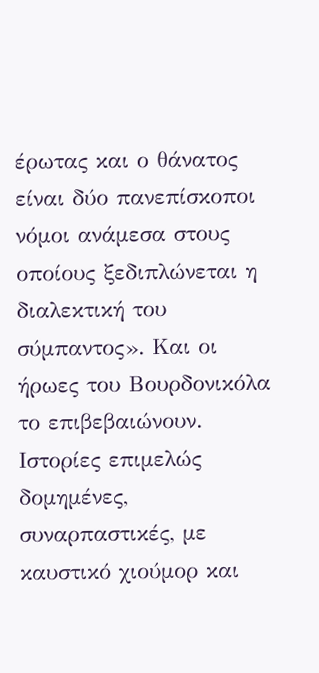έρωτας και ο θάνατος είναι δύο πανεπίσκοποι νόμοι ανάμεσα στους οποίους ξεδιπλώνεται η διαλεκτική του σύμπαντος». Και οι ήρωες του Βουρδονικόλα το επιβεβαιώνουν.
Ιστορίες επιμελώς δομημένες, συναρπαστικές, με καυστικό χιούμορ και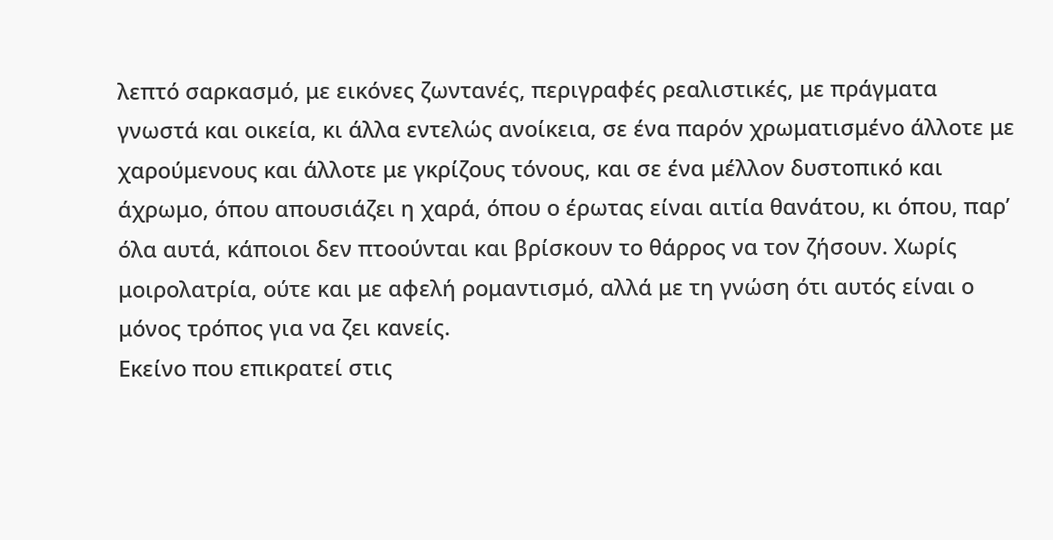λεπτό σαρκασμό, με εικόνες ζωντανές, περιγραφές ρεαλιστικές, με πράγματα γνωστά και οικεία, κι άλλα εντελώς ανοίκεια, σε ένα παρόν χρωματισμένο άλλοτε με χαρούμενους και άλλοτε με γκρίζους τόνους, και σε ένα μέλλον δυστοπικό και άχρωμο, όπου απουσιάζει η χαρά, όπου ο έρωτας είναι αιτία θανάτου, κι όπου, παρ’ όλα αυτά, κάποιοι δεν πτοούνται και βρίσκουν το θάρρος να τον ζήσουν. Χωρίς μοιρολατρία, ούτε και με αφελή ρομαντισμό, αλλά με τη γνώση ότι αυτός είναι ο μόνος τρόπος για να ζει κανείς.
Εκείνο που επικρατεί στις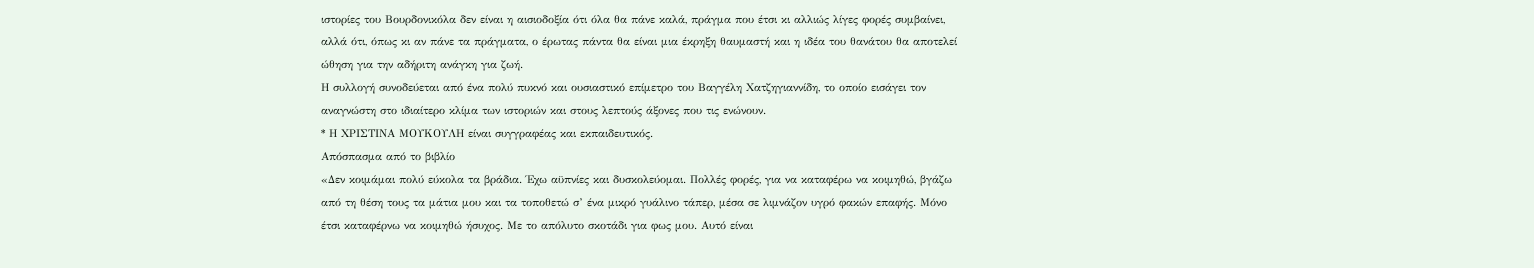ιστορίες του Βουρδονικόλα δεν είναι η αισιοδοξία ότι όλα θα πάνε καλά, πράγμα που έτσι κι αλλιώς λίγες φορές συμβαίνει, αλλά ότι, όπως κι αν πάνε τα πράγματα, ο έρωτας πάντα θα είναι μια έκρηξη θαυμαστή και η ιδέα του θανάτου θα αποτελεί ώθηση για την αδήριτη ανάγκη για ζωή.
Η συλλογή συνοδεύεται από ένα πολύ πυκνό και ουσιαστικό επίμετρο του Βαγγέλη Χατζηγιαννίδη, το οποίο εισάγει τον αναγνώστη στο ιδιαίτερο κλίμα των ιστοριών και στους λεπτούς άξονες που τις ενώνουν.
* Η ΧΡΙΣΤΙΝΑ ΜΟΥΚΟΥΛΗ είναι συγγραφέας και εκπαιδευτικός.
Απόσπασμα από το βιβλίο
«Δεν κοιμάμαι πολύ εύκολα τα βράδια. Έχω αϋπνίες και δυσκολεύομαι. Πολλές φορές, για να καταφέρω να κοιμηθώ, βγάζω από τη θέση τους τα μάτια μου και τα τοποθετώ σ’ ένα μικρό γυάλινο τάπερ, μέσα σε λιμνάζον υγρό φακών επαφής. Μόνο έτσι καταφέρνω να κοιμηθώ ήσυχος. Με το απόλυτο σκοτάδι για φως μου. Αυτό είναι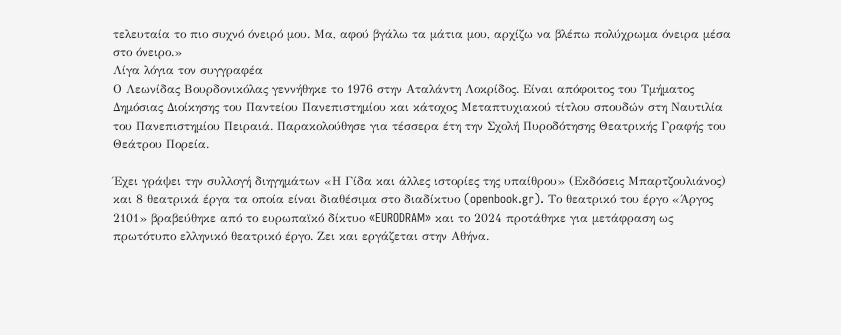τελευταία το πιο συχνό όνειρό μου. Μα, αφού βγάλω τα μάτια μου, αρχίζω να βλέπω πολύχρωμα όνειρα μέσα στο όνειρο.»
Λίγα λόγια τον συγγραφέα
Ο Λεωνίδας Βουρδονικόλας γεννήθηκε το 1976 στην Αταλάντη Λοκρίδος. Είναι απόφοιτος του Τμήματος Δημόσιας Διοίκησης του Παντείου Πανεπιστημίου και κάτοχος Μεταπτυχιακού τίτλου σπουδών στη Ναυτιλία του Πανεπιστημίου Πειραιά. Παρακολούθησε για τέσσερα έτη την Σχολή Πυροδότησης Θεατρικής Γραφής του Θεάτρου Πορεία.

Έχει γράψει την συλλογή διηγημάτων «Η Γίδα και άλλες ιστορίες της υπαίθρου» (Εκδόσεις Μπαρτζουλιάνος) και 8 θεατρικά έργα τα οποία είναι διαθέσιμα στο διαδίκτυο (openbook.gr). Το θεατρικό του έργο «Άργος 2101» βραβεύθηκε από το ευρωπαϊκό δίκτυο «EURODRAM» και το 2024 προτάθηκε για μετάφραση ως πρωτότυπο ελληνικό θεατρικό έργο. Ζει και εργάζεται στην Αθήνα.